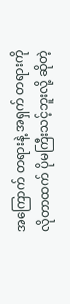အကြောက် တရားနဲ့ အရှက် တရားကို လိုတာထက် ပိုမကြီးသင့်ဘူးလို့ ဆိုတဲ့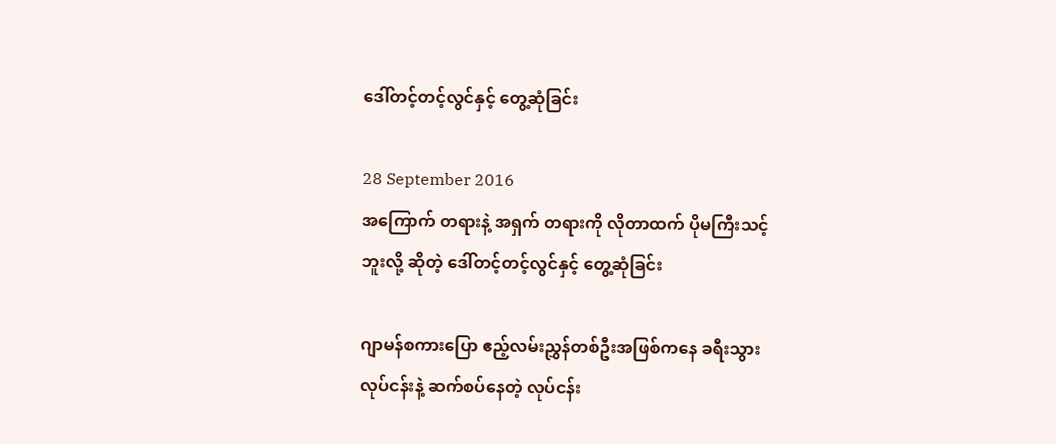ဒေါ်တင့်တင့်လွင်နှင့် တွေ့ဆုံခြင်း

28 September 2016
အကြောက် တရားနဲ့ အရှက် တရားကို လိုတာထက် ပိုမကြီးသင့်ဘူးလို့ ဆိုတဲ့ ဒေါ်တင့်တင့်လွင်နှင့် တွေ့ဆုံခြင်း

ဂျာမန်စကားပြော ဧည့်လမ်းညွှန်တစ်ဦးအဖြစ်ကနေ ခရီးသွားလုပ်ငန်းနဲ့ ဆက်စပ်နေတဲ့ လုပ်ငန်း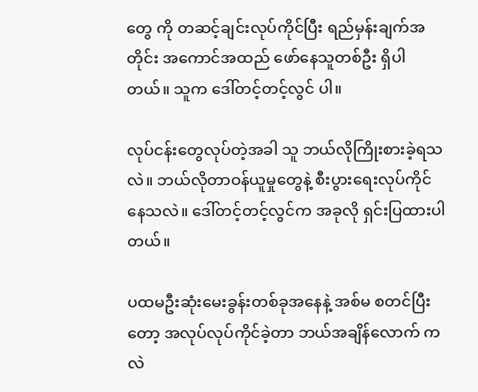တွေ ကို တဆင့်ချင်းလုပ်ကိုင်ပြီး ရည်မှန်းချက်အတိုင်း အကောင်အထည် ဖော်နေသူတစ်ဦး ရှိပါတယ်။ သူက ဒေါ်တင့်တင့်လွင် ပါ။

လုပ်ငန်းတွေလုပ်တဲ့အခါ သူ ဘယ်လိုကြိုးစားခဲ့ရသလဲ။ ဘယ်လိုတာဝန်ယူမှုတွေနဲ့ စီးပွားရေးလုပ်ကိုင် နေသလဲ။ ဒေါ်တင့်တင့်လွင်က အခုလို ရှင်းပြထားပါတယ်။

ပထမဦးဆုံးမေးခွန်းတစ်ခုအနေနဲ့ အစ်မ စတင်ပြီးတော့ အလုပ်လုပ်ကိုင်ခဲ့တာ ဘယ်အချိန်လောက် ကလဲ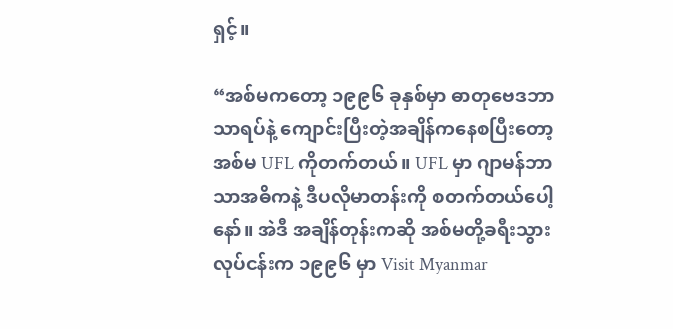ရှင့်။

“အစ်မကတော့ ၁၉၉၆ ခုနှစ်မှာ ဓာတုဗေဒဘာသာရပ်နဲ့ ကျောင်းပြီးတဲ့အချိန်ကနေစပြီးတော့ အစ်မ UFL ကိုတက်တယ်။ UFL မှာ ဂျာမန်ဘာသာအဓိကနဲ့ ဒီပလိုမာတန်းကို စတက်တယ်ပေါ့နော်။ အဲဒီ အချိန်တုန်းကဆို အစ်မတို့ခရီးသွားလုပ်ငန်းက ၁၉၉၆ မှာ Visit Myanmar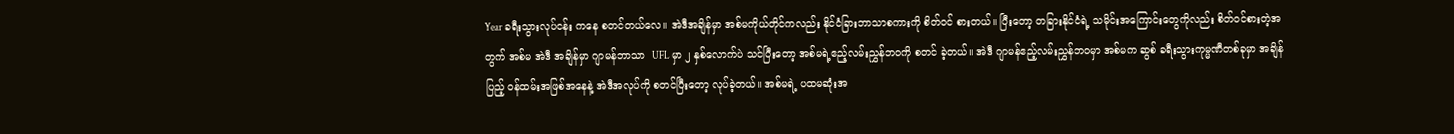Year ခရီးသွားလုပ်ငန်း ကနေ စတင်တယ်လေ။ အဲဒီအချိန်မှာ အစ်မကိုယ်တိုင်ကလည်း နိုင်ငံခြားဘာသာစကားကို စိတ်ဝင် စားတယ်။ ပြီးတော့ တခြားနိုင်ငံရဲ့ သမိုင်းအကြောင်းတွေကိုလည်း စိတ်ဝင်စားတဲ့အတွက် အစ်မ အဲဒီ အချိန်မှာ ဂျာမန်ဘာသာ  UFL မှာ ၂ နှစ်လောက်ပဲ သင်ပြီးတော့ အစ်မရဲ့ဧည့်လမ်းညွှန်ဘဝကို စတင် ခဲ့တယ်။ အဲဒီ ဂျာမန်ဧည့်လမ်းညွှန်ဘဝမှာ အစ်မက ဆွစ် ခရီးသွားကုမ္မဏီတစ်ခုမှာ အချိန်ပြည့် ဝန်ထမ်းအဖြစ်အနေနဲ့ အဲဒီအလုပ်ကို စတင်ပြီးတော့ လုပ်ခဲ့တယ်။ အစ်မရဲ့ ပထမဆုံးအ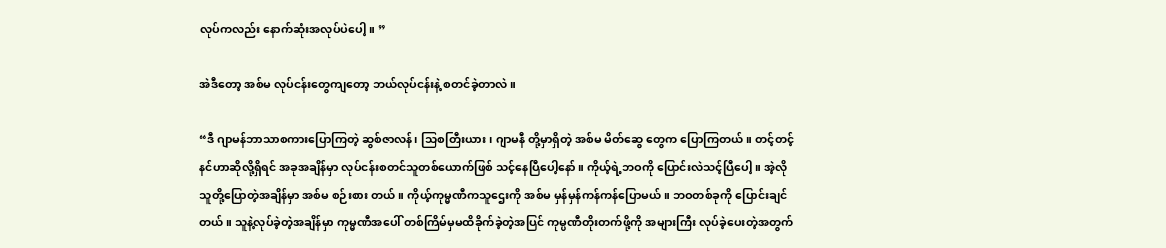လုပ်ကလည်း နောက်ဆုံးအလုပ်ပဲပေါ့။ ”

အဲဒီတော့ အစ်မ လုပ်ငန်းတွေကျတော့ ဘယ်လုပ်ငန်းနဲ့ စတင်ခဲ့တာလဲ။

“ဒီ ဂျာမန်ဘာသာစကားပြောကြတဲ့ ဆွစ်ဇာလန်၊ သြစတြီးယား၊ ဂျာမနီ တို့မှာရှိတဲ့ အစ်မ မိတ်ဆွေ တွေက ပြောကြတယ်။ တင့်တင့် နင်ဟာဆိုလို့ရှိရင် အခုအချိန်မှာ လုပ်ငန်းစတင်သူတစ်ယောက်ဖြစ် သင့်နေပြီပေါ့နော်။ ကိုယ့်ရဲ့ဘဝကို ပြောင်းလဲသင့်ပြီပေါ့။ အဲ့လို သူတို့ပြောတဲ့အချိန်မှာ အစ်မ စဉ်းစား တယ်။ ကိုယ့်ကုမ္မဏီကသူဌေးကို အစ်မ မှန်မှန်ကန်ကန်ပြောမယ်။ ဘဝတစ်ခုကို ပြောင်းချင်တယ်။ သူနဲ့လုပ်ခဲ့တဲ့အချိန်မှာ ကုမ္မဏီအပေါ် တစ်ကြိမ်မှမထိခိုက်ခဲ့တဲ့အပြင် ကုမ္ပဏီတိုးတက်ဖို့ကို အများကြီး လုပ်ခဲ့ပေးတဲ့အတွက်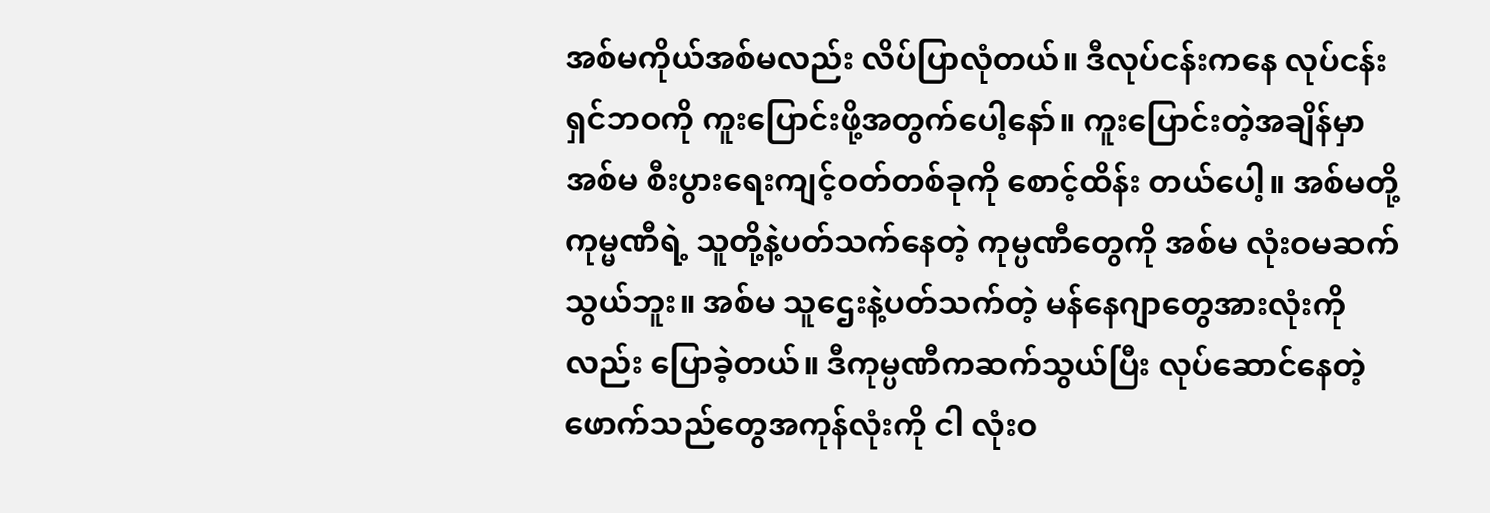အစ်မကိုယ်အစ်မလည်း လိပ်ပြာလုံတယ်။ ဒီလုပ်ငန်းကနေ လုပ်ငန်းရှင်ဘဝကို ကူးပြောင်းဖို့အတွက်ပေါ့နော်။ ကူးပြောင်းတဲ့အချိန်မှာ အစ်မ စီးပွားရေးကျင့်ဝတ်တစ်ခုကို စောင့်ထိန်း တယ်ပေါ့။ အစ်မတို့ကုမ္မဏီရဲ့ သူတို့နဲ့ပတ်သက်နေတဲ့ ကုမ္ပဏီတွေကို အစ်မ လုံးဝမဆက်သွယ်ဘူး။ အစ်မ သူဌေးနဲ့ပတ်သက်တဲ့ မန်နေဂျာတွေအားလုံးကိုလည်း ပြောခဲ့တယ်။ ဒီကုမ္ပဏီကဆက်သွယ်ပြီး လုပ်ဆောင်နေတဲ့ ဖောက်သည်တွေအကုန်လုံးကို ငါ လုံးဝ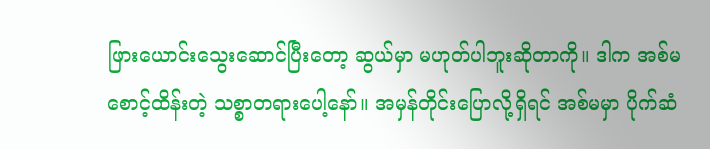ဖြားယောင်းသွေးဆောင်ပြီးတော့ ဆွယ်မှာ မဟုတ်ပါဘူးဆိုတာကို။ ဒါက အစ်မစောင့်ထိန်းတဲ့ သစ္စာတရားပေါ့နော်။ အမှန်တိုင်းပြောလို့ရှိရင် အစ်မမှာ ပိုက်ဆံ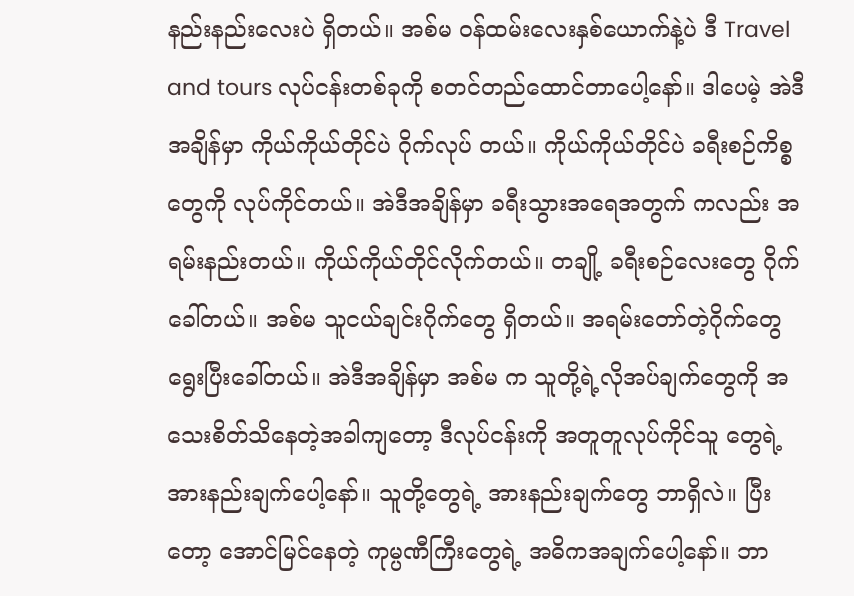နည်းနည်းလေးပဲ ရှိတယ်။ အစ်မ ဝန်ထမ်းလေးနှစ်ယောက်နဲ့ပဲ ဒီ Travel and tours လုပ်ငန်းတစ်ခုကို စတင်တည်ထောင်တာပေါ့နော်။ ဒါပေမဲ့ အဲဒီအချိန်မှာ ကိုယ်ကိုယ်တိုင်ပဲ ဂိုက်လုပ် တယ်။ ကိုယ်ကိုယ်တိုင်ပဲ ခရီးစဉ်ကိစ္စတွေကို လုပ်ကိုင်တယ်။ အဲဒီအချိန်မှာ ခရီးသွားအရေအတွက် ကလည်း အရမ်းနည်းတယ်။ ကိုယ်ကိုယ်တိုင်လိုက်တယ်။ တချို့ ခရီးစဉ်လေးတွေ ဂိုက်ခေါ်တယ်။ အစ်မ သူငယ်ချင်းဂိုက်တွေ ရှိတယ်။ အရမ်းတော်တဲ့ဂိုက်တွေ ရွေးပြီးခေါ်တယ်။ အဲဒီအချိန်မှာ အစ်မ က သူတို့ရဲ့လိုအပ်ချက်တွေကို အသေးစိတ်သိနေတဲ့အခါကျတော့ ဒီလုပ်ငန်းကို အတူတူလုပ်ကိုင်သူ တွေရဲ့ အားနည်းချက်ပေါ့နော်။ သူတို့တွေရဲ့ အားနည်းချက်တွေ ဘာရှိလဲ။ ပြီးတော့ အောင်မြင်နေတဲ့ ကုမ္ပဏီကြီးတွေရဲ့ အဓိကအချက်ပေါ့နော်။ ဘာ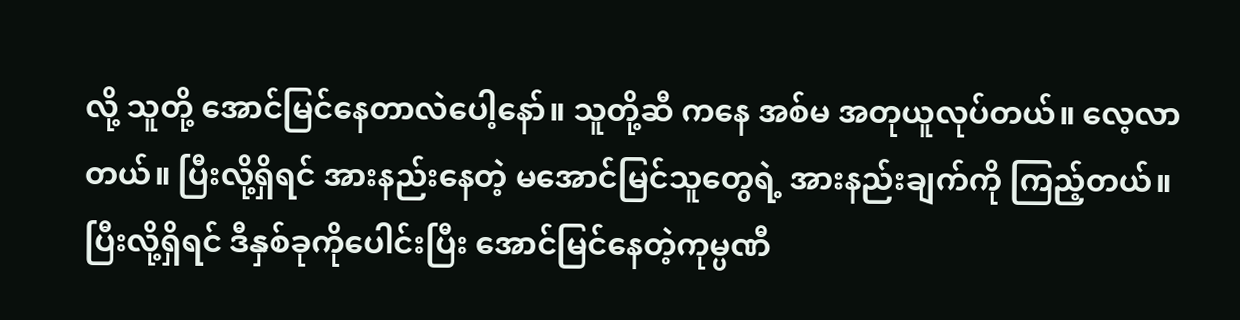လို့ သူတို့ အောင်မြင်နေတာလဲပေါ့နော်။ သူတို့ဆီ ကနေ အစ်မ အတုယူလုပ်တယ်။ လေ့လာတယ်။ ပြီးလို့ရှိရင် အားနည်းနေတဲ့ မအောင်မြင်သူတွေရဲ့ အားနည်းချက်ကို ကြည့်တယ်။ ပြီးလို့ရှိရင် ဒီနှစ်ခုကိုပေါင်းပြီး အောင်မြင်နေတဲ့ကုမ္ပဏီ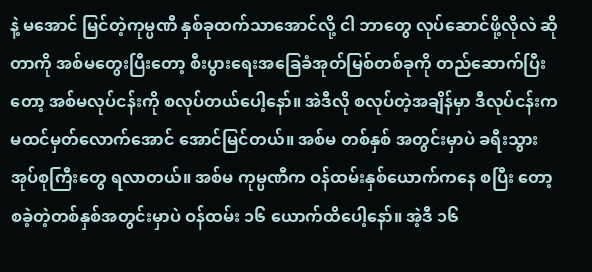နဲ့ မအောင် မြင်တဲ့ကုမ္ပဏီ နှစ်ခုထက်သာအောင်လို့ ငါ ဘာတွေ လုပ်ဆောင်ဖို့လိုလဲ ဆိုတာကို အစ်မတွေးပြီးတော့ စီးပွားရေးအခြေခံအုတ်မြစ်တစ်ခုကို တည်ဆောက်ပြီးတော့ အစ်မလုပ်ငန်းကို စလုပ်တယ်ပေါ့နော်။ အဲဒီလို စလုပ်တဲ့အချိန်မှာ ဒီလုပ်ငန်းက မထင်မှတ်လောက်အောင် အောင်မြင်တယ်။ အစ်မ တစ်နှစ် အတွင်းမှာပဲ ခရီးသွားအုပ်စုကြီးတွေ ရလာတယ်။ အစ်မ ကုမ္ပဏီက ဝန်ထမ်းနှစ်ယောက်ကနေ စပြီး တော့ စခဲ့တဲ့တစ်နှစ်အတွင်းမှာပဲ ဝန်ထမ်း ၁၆ ယောက်ထိပေါ့နော်။ အဲ့ဒီ ၁၆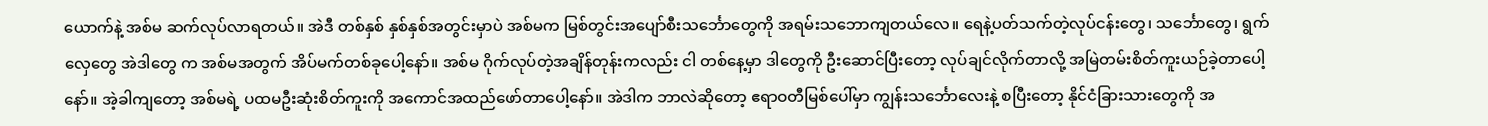ယောက်နဲ့ အစ်မ ဆက်လုပ်လာရတယ်။ အဲဒီ တစ်နှစ် နှစ်နှစ်အတွင်းမှာပဲ အစ်မက မြစ်တွင်းအပျော်စီးသင်္ဘောတွေကို အရမ်းသဘောကျတယ်လေ။ ရေနဲ့ပတ်သက်တဲ့လုပ်ငန်းတွေ၊ သင်္ဘောတွေ၊ ရွက်လှေတွေ အဲဒါတွေ က အစ်မအတွက် အိပ်မက်တစ်ခုပေါ့နော်။ အစ်မ ဂိုက်လုပ်တဲ့အချိန်တုန်းကလည်း ငါ တစ်နေ့မှာ ဒါတွေကို ဦးဆောင်ပြီးတော့ လုပ်ချင်လိုက်တာလို့ အမြဲတမ်းစိတ်ကူးယဉ်ခဲ့တာပေါ့နော်။ အဲ့ခါကျတော့ အစ်မရဲ့ ပထမဦးဆုံးစိတ်ကူးကို အကောင်အထည်ဖော်တာပေါ့နော်။ အဲဒါက ဘာလဲဆိုတော့ ဧရာဝတီမြစ်ပေါ်မှာ ကျွန်းသင်္ဘောလေးနဲ့ စပြီးတော့ နိုင်ငံခြားသားတွေကို အ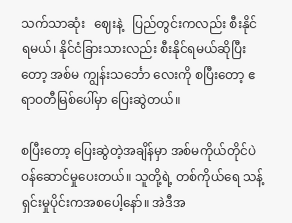သက်သာဆုံး   ဈေးနဲ့   ပြည်တွင်းကလည်း စီးနိုင်ရမယ်၊ နိုင်ငံခြားသားလည်း စီးနိုင်ရမယ်ဆိုပြီးတော့ အစ်မ ကျွန်းသင်္ဘော လေးကို စပြီးတော့ ဧရာဝတီမြစ်ပေါ်မှာ ပြေးဆွဲတယ်။

စပြီးတော့ ပြေးဆွဲတဲ့အချိန်မှာ အစ်မကိုယ်တိုင်ပဲ ဝန်ဆောင်မှုပေးတယ်။ သူတို့ရဲ့ တစ်ကိုယ်ရေ သန့်ရှင်းမှုပိုင်းကအစပေါ့နော်။ အဲဒီအ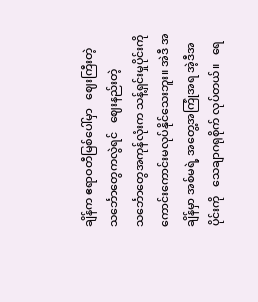ချိန်က ဧရာဝတီမြစ်ပေါ်မှာ   ဈေးကြီးတဲ့ သင်္ဘောတွေကလွဲရင်   ဈေးနည်းတဲ့သင်္ဘောတွေအကုန်လုံးက သန့်ရှင်းမှုပိုင်းကို ကောင်းကောင်းမလုပ်နိုင်သေးဘူး။ အဲဒီ အချိန်မှာ အစ်မရဲ့ အတွေ့အကြုံအရ အဲ့ဒီအပိုင်းကို   သေချာဂရုစိုက် လုပ်တယ်။   ရေ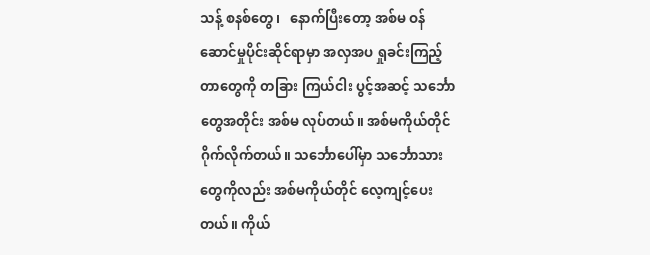သန့် စနစ်တွေ၊   နောက်ပြီးတော့ အစ်မ ဝန်ဆောင်မှုပိုင်းဆိုင်ရာမှာ အလှအပ ရှုခင်းကြည့်တာတွေကို တခြား ကြယ်ငါး ပွင့်အဆင့် သင်္ဘောတွေအတိုင်း အစ်မ လုပ်တယ်။ အစ်မကိုယ်တိုင် ဂိုက်လိုက်တယ်။ သင်္ဘောပေါ်မှာ သင်္ဘောသားတွေကိုလည်း အစ်မကိုယ်တိုင် လေ့ကျင့်ပေးတယ်။ ကိုယ်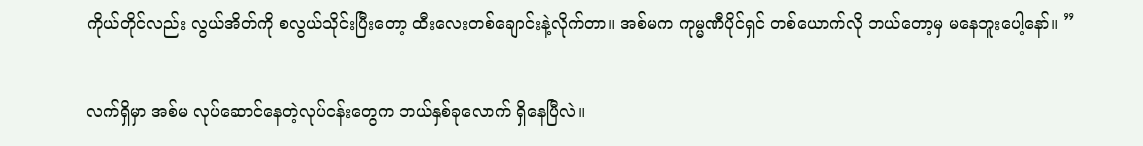ကိုယ်တိုင်လည်း လွယ်အိတ်ကို စလွယ်သိုင်းပြီးတော့ ထီးလေးတစ်ချောင်းနဲ့လိုက်တာ။ အစ်မက ကုမ္မဏီပိုင်ရှင် တစ်ယောက်လို ဘယ်တော့မှ မနေဘူးပေါ့နော်။ ”

လက်ရှိမှာ အစ်မ လုပ်ဆောင်နေတဲ့လုပ်ငန်းတွေက ဘယ်နှစ်ခုလောက် ရှိနေပြီလဲ။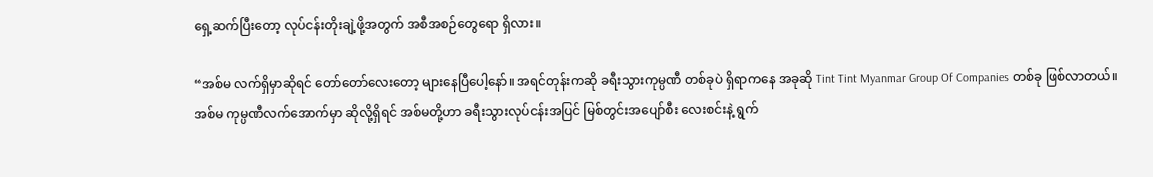ရှေ့ဆက်ပြီးတော့ လုပ်ငန်းတိုးချဲ့ဖို့အတွက် အစီအစဉ်တွေရော ရှိလား။

“အစ်မ လက်ရှိမှာဆိုရင် တော်တော်လေးတော့ များနေပြီပေါ့နော်။ အရင်တုန်းကဆို ခရီးသွားကုမ္ပဏီ တစ်ခုပဲ ရှိရာကနေ အခုဆို Tint Tint Myanmar Group Of Companies တစ်ခု ဖြစ်လာတယ်။ အစ်မ ကုမ္ပဏီလက်အောက်မှာ ဆိုလို့ရှိရင် အစ်မတို့ဟာ ခရီးသွားလုပ်ငန်းအပြင် မြစ်တွင်းအပျော်စီး လေးစင်းနဲ့ ရွက်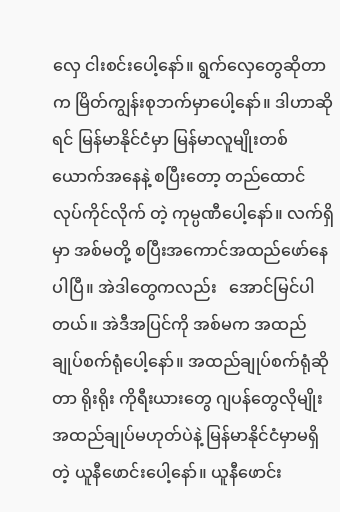လှေ ငါးစင်းပေါ့နော်။ ရွက်လှေတွေဆိုတာက မြိတ်ကျွန်းစုဘက်မှာပေါ့နော်။ ဒါဟာဆိုရင် မြန်မာနိုင်ငံမှာ မြန်မာလူမျိုးတစ်ယောက်အနေနဲ့ စပြီးတော့ တည်ထောင်လုပ်ကိုင်လိုက် တဲ့ ကုမ္ပဏီပေါ့နော်။ လက်ရှိမှာ အစ်မတို့ စပြီးအကောင်အထည်ဖော်နေပါပြီ။ အဲဒါတွေကလည်း   အောင်မြင်ပါတယ်။ အဲဒီအပြင်ကို အစ်မက အထည်ချုပ်စက်ရုံပေါ့နော်။ အထည်ချုပ်စက်ရုံဆိုတာ ရိုးရိုး ကိုရီးယားတွေ ဂျပန်တွေလိုမျိုး အထည်ချုပ်မဟုတ်ပဲနဲ့ မြန်မာနိုင်ငံမှာမရှိတဲ့ ယူနီဖောင်းပေါ့နော်။ ယူနီဖောင်း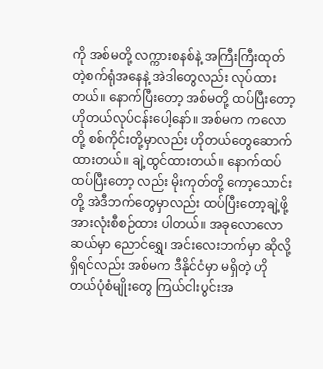ကို အစ်မတို့ လက္ကားစနစ်နဲ့ အကြီးကြီးထုတ်တဲ့စက်ရုံအနေနဲ့ အဲဒါတွေလည်း လုပ်ထား တယ်။ နောက်ပြီးတော့ အစ်မတို့ ထပ်ပြီးတော့ ဟိုတယ်လုပ်ငန်းပေါ့နော်။ အစ်မက ကလောတို့ စစ်ကိုင်းတို့မှာလည်း ဟိုတယ်တွေဆောက်ထားတယ်။ ချဲ့ထွင်ထားတယ်။ နောက်ထပ် ထပ်ပြီးတော့ လည်း မိုးကုတ်တို့ ကော့သောင်းတို့ အဲဒီဘက်တွေမှာလည်း ထပ်ပြီးတော့ချဲ့ဖို့ အားလုံးစီစဉ်ထား ပါတယ်။ အခုလောလောဆယ်မှာ ညောင်ရွှေ၊ အင်းလေးဘက်မှာ ဆိုလို့ရှိရင်လည်း အစ်မက ဒီနိုင်ငံမှာ မရှိတဲ့ ဟိုတယ်ပုံစံမျိုးတွေ ကြယ်ငါးပွင်းအ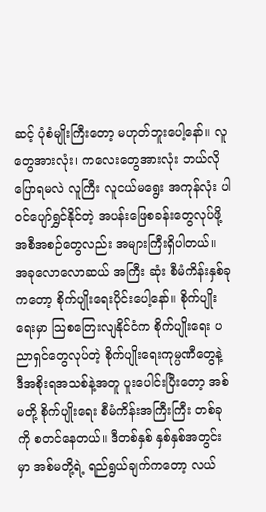ဆင့် ပုံစံမျိုးကြီးတော့ မဟုတ်ဘူးပေါ့နော်။ လူတွေအားလုံး၊ ကလေးတွေအားလုံး ဘယ်လိုပြောရမလဲ လူကြီး လူငယ်မရွေး အကုန်လုံး ပါဝင်ပျော်ရွှင်နိုင်တဲ့ အပန်းဖြေစခန်းတွေလုပ်ဖို့ အစီအစဉ်တွေလည်း အများကြီးရှိပါတယ်။ အခုလောလောဆယ် အကြီး ဆုံး စီမံကိန်းနှစ်ခုကတော့ စိုက်ပျိုးရေးပိုင်းပေါ့နော်။ စိုက်ပျိုးရေးမှာ သြစတြေးလျနိုင်ငံက စိုက်ပျိုးရေး ပညာရှင်တွေလုပ်တဲ့ စိုက်ပျိုးရေးကုမ္ပဏီတွေနဲ့ ဒီအစိုးရအသစ်နဲ့အတူ ပူးပေါင်းပြီးတော့ အစ်မတို့ စိုက်ပျိုးရေး စီမံကိန်းအကြီးကြီး တစ်ခုကို စတင်နေတယ်။ ဒီတစ်နှစ် နှစ်နှစ်အတွင်းမှာ အစ်မတို့ရဲ့ ရည်ရွယ်ချက်ကတော့ လယ်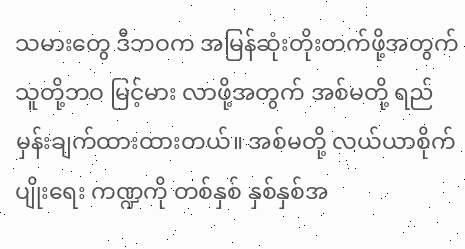သမားတွေ ဒီဘဝက အမြန်ဆုံးတိုးတက်ဖို့အတွက် သူတို့ဘဝ မြင့်မား လာဖို့အတွက် အစ်မတို့ ရည်မှန်းချက်ထားထားတယ်။ အစ်မတို့ လယ်ယာစိုက်ပျိုးရေး ကဏ္ဍကို တစ်နှစ် နှစ်နှစ်အ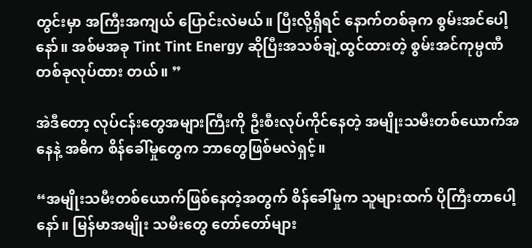တွင်းမှာ အကြီးအကျယ် ပြောင်းလဲမယ်။ ပြီးလို့ရှိရင် နောက်တစ်ခုက စွမ်းအင်ပေါ့နော်။ အစ်မအခု Tint Tint Energy ဆိုပြီးအသစ်ချဲ့ထွင်ထားတဲ့ စွမ်းအင်ကုမ္ပဏီ တစ်ခုလုပ်ထား တယ်။ ”

အဲဒီတော့ လုပ်ငန်းတွေအများကြီးကို ဦးစီးလုပ်ကိုင်နေတဲ့ အမျိုးသမီးတစ်ယောက်အနေနဲ့ အဓိက စိန်ခေါ်မှုတွေက ဘာတွေဖြစ်မလဲရှင့်။

“အမျိုးသမီးတစ်ယောက်ဖြစ်နေတဲ့အတွက် စိန်ခေါ်မှုက သူများထက် ပိုကြီးတာပေါ့နော်။ မြန်မာအမျိုး သမီးတွေ တော်တော်များ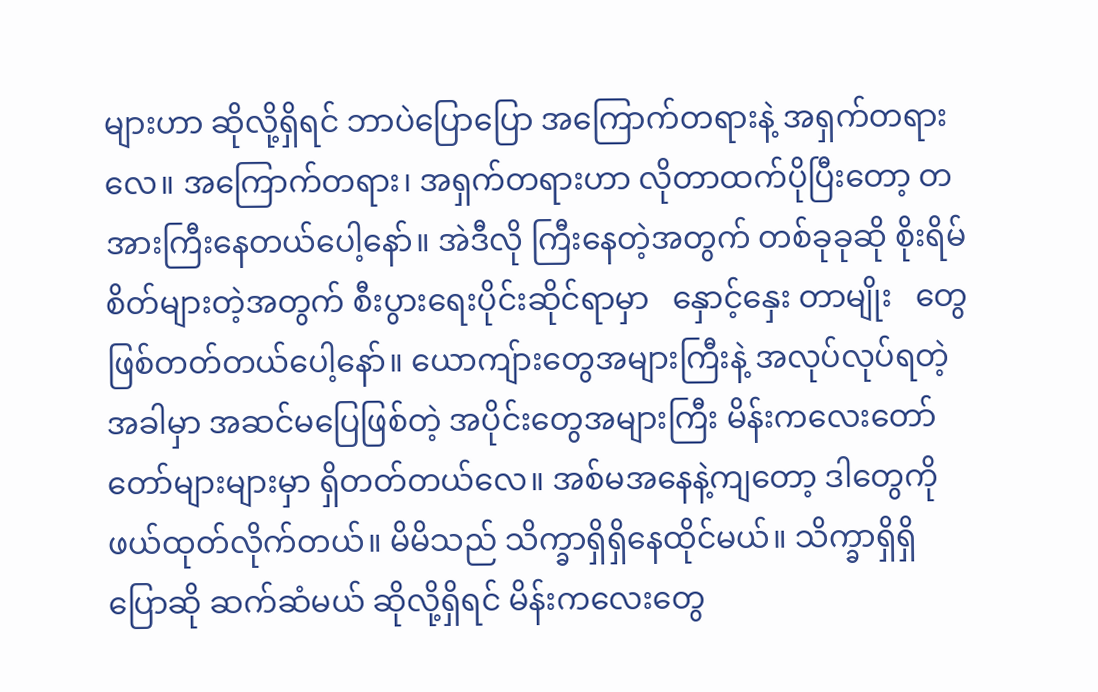များဟာ ဆိုလို့ရှိရင် ဘာပဲပြောပြော အကြောက်တရားနဲ့ အရှက်တရားလေ။ အကြောက်တရား၊ အရှက်တရားဟာ လိုတာထက်ပိုပြီးတော့ တအားကြီးနေတယ်ပေါ့နော်။ အဲဒီလို ကြီးနေတဲ့အတွက် တစ်ခုခုဆို စိုးရိမ်စိတ်များတဲ့အတွက် စီးပွားရေးပိုင်းဆိုင်ရာမှာ   နှောင့်နှေး တာမျိုး   တွေ ဖြစ်တတ်တယ်ပေါ့နော်။ ယောကျ်ားတွေအများကြီးနဲ့ အလုပ်လုပ်ရတဲ့ အခါမှာ အဆင်မပြေဖြစ်တဲ့ အပိုင်းတွေအများကြီး မိန်းကလေးတော်တော်များများမှာ ရှိတတ်တယ်လေ။ အစ်မအနေနဲ့ကျတော့ ဒါတွေကို ဖယ်ထုတ်လိုက်တယ်။ မိမိသည် သိက္ခာရှိရှိနေထိုင်မယ်။ သိက္ခာရှိရှိ ပြောဆို ဆက်ဆံမယ် ဆိုလို့ရှိရင် မိန်းကလေးတွေ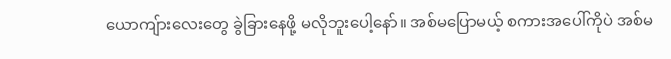ယောကျ်ားလေးတွေ ခွဲခြားနေဖို့ မလိုဘူးပေါ့နော်။ အစ်မပြောမယ့် စကားအပေါ်ကိုပဲ အစ်မ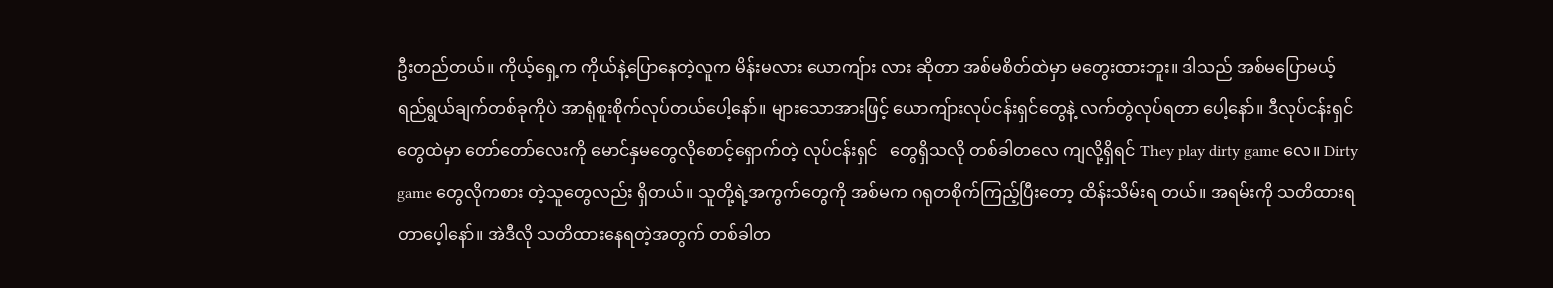ဦးတည်တယ်။ ကိုယ့်ရှေ့က ကိုယ်နဲ့ပြောနေတဲ့လူက မိန်းမလား ယောကျ်ား လား ဆိုတာ အစ်မစိတ်ထဲမှာ မတွေးထားဘူး။ ဒါသည် အစ်မပြောမယ့် ရည်ရွယ်ချက်တစ်ခုကိုပဲ အာရုံစူးစိုက်လုပ်တယ်ပေါ့နော်။ များသောအားဖြင့် ယောကျ်ားလုပ်ငန်းရှင်တွေနဲ့ လက်တွဲလုပ်ရတာ ပေါ့နော်။ ဒီလုပ်ငန်းရှင်တွေထဲမှာ တော်တော်လေးကို မောင်နှမတွေလိုစောင့်ရှောက်တဲ့ လုပ်ငန်းရှင်   တွေရှိသလို တစ်ခါတလေ ကျလို့ရှိရင် They play dirty game လေ။ Dirty game တွေလိုကစား တဲ့သူတွေလည်း ရှိတယ်။ သူတို့ရဲ့အကွက်တွေကို အစ်မက ဂရုတစိုက်ကြည့်ပြီးတော့ ထိန်းသိမ်းရ တယ်။ အရမ်းကို သတိထားရတာပေ့ါနော်။ အဲဒီလို သတိထားနေရတဲ့အတွက် တစ်ခါတ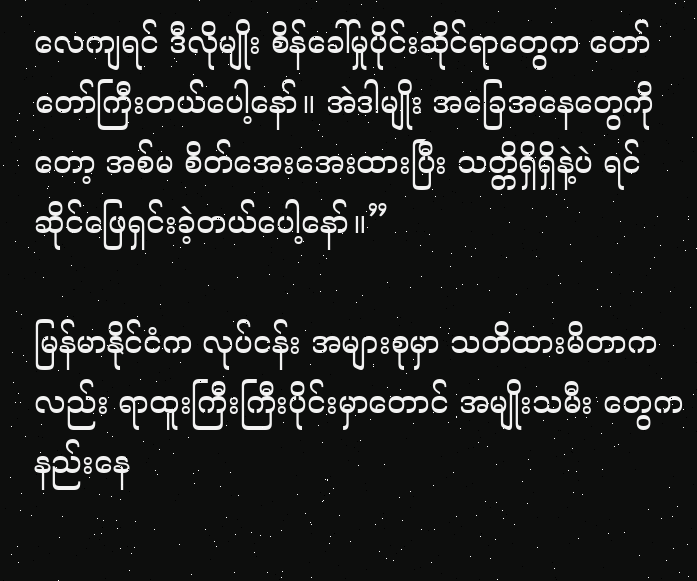လေကျရင် ဒီလိုမျိုး စိန်ခေါ်မှုပိုင်းဆိုင်ရာတွေက တော်တော်ကြီးတယ်ပေါ့နော်။ အဲဒါမျိုး အခြေအနေတွေကိုတော့ အစ်မ စိတ်အေးအေးထားပြီး သတ္တိရှိရှိနဲ့ပဲ ရင်ဆိုင်ဖြေရှင်းခဲ့တယ်ပေါ့နော်။”

မြန်မာနိုင်ငံက လုပ်ငန်း အများစုမှာ သတိထားမိတာကလည်း ရာထူးကြီးကြီးပိုင်းမှာတောင် အမျိုးသမီး တွေက နည်းနေ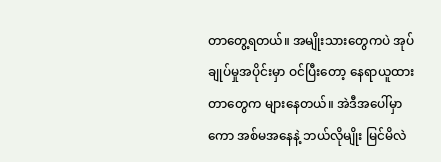တာတွေ့ရတယ်။ အမျိုးသားတွေကပဲ အုပ်ချုပ်မှုအပိုင်းမှာ ဝင်ပြီးတော့ နေရာယူထား တာတွေက များနေတယ်။ အဲဒီအပေါ်မှာကော အစ်မအနေနဲ့ ဘယ်လိုမျိုး မြင်မိလဲ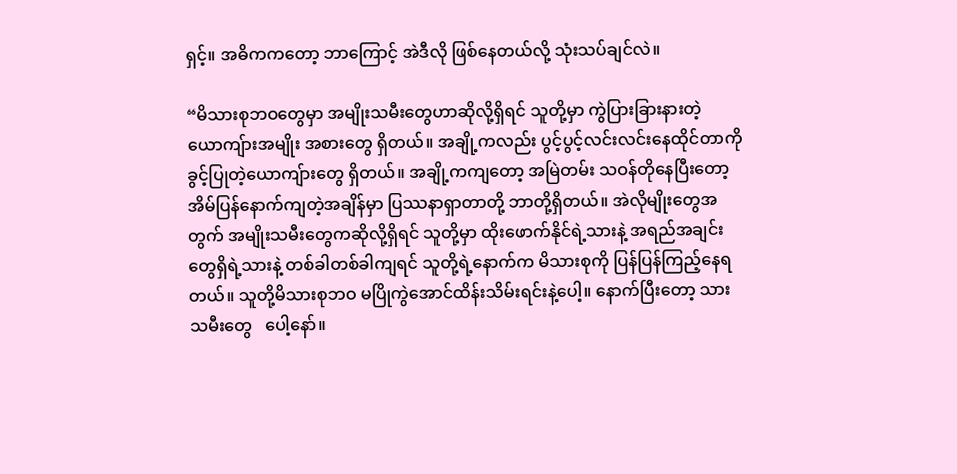ရှင့်။ အဓိကကတော့ ဘာကြောင့် အဲဒီလို ဖြစ်နေတယ်လို့ သုံးသပ်ချင်လဲ။

“မိသားစုဘဝတွေမှာ အမျိုးသမီးတွေဟာဆိုလို့ရှိရင် သူတို့မှာ ကွဲပြားခြားနားတဲ့ ယောကျ်ားအမျိုး အစားတွေ ရှိတယ်။ အချို့ကလည်း ပွင့်ပွင့်လင်းလင်းနေထိုင်တာကို ခွင့်ပြုတဲ့ယောကျ်ားတွေ ရှိတယ်။ အချို့ကကျတော့ အမြဲတမ်း သဝန်တိုနေပြီးတော့ အိမ်ပြန်နောက်ကျတဲ့အချိန်မှာ ပြဿနာရှာတာတို့ ဘာတို့ရှိတယ်။ အဲလိုမျိုးတွေအတွက် အမျိုးသမီးတွေကဆိုလို့ရှိရင် သူတို့မှာ ထိုးဖောက်နိုင်ရဲ့သားနဲ့ အရည်အချင်းတွေရှိရဲ့သားနဲ့ တစ်ခါတစ်ခါကျရင် သူတို့ရဲ့နောက်က မိသားစုကို ပြန်ပြန်ကြည့်နေရ တယ်။ သူတို့မိသားစုဘဝ မပြိုကွဲအောင်ထိန်းသိမ်းရင်းနဲ့ပေါ့။ နောက်ပြီးတော့ သားသမီးတွေ   ပေါ့နော်။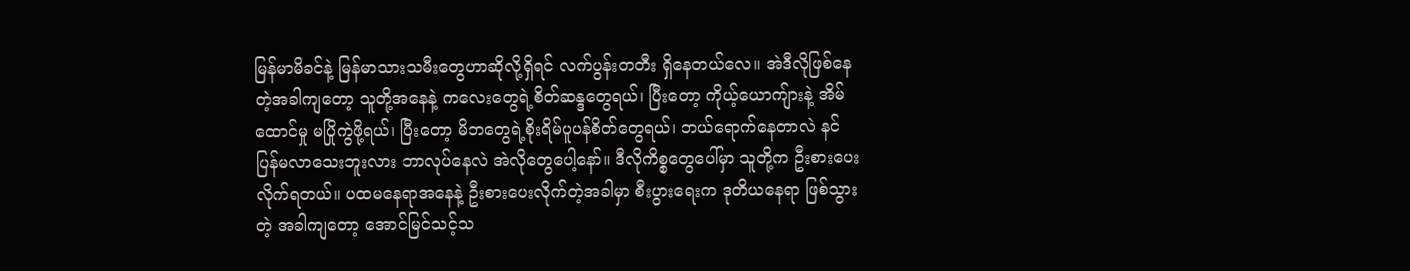မြန်မာမိခင်နဲ့ မြန်မာသားသမီးတွေဟာဆိုလို့ရှိရင် လက်ပွန်းတတီး ရှိနေတယ်လေ။ အဲဒီလိုဖြစ်နေ တဲ့အခါကျတော့ သူတို့အနေနဲ့ ကလေးတွေရဲ့စိတ်ဆန္ဒတွေရယ်၊ ပြီးတော့ ကိုယ့်ယောကျ်ားနဲ့ အိမ်ထောင်မှု မပြိုကွဲဖို့ရယ်၊ ပြီးတော့ မိဘတွေရဲ့စိုးရိမ်ပူပန်စိတ်တွေရယ်၊ ဘယ်ရောက်နေတာလဲ နင် ပြန်မလာသေးဘူးလား ဘာလုပ်နေလဲ အဲလိုတွေပေါ့နော်။ ဒီလိုကိစ္စတွေပေါ်မှာ သူတို့က ဦးစားပေး လိုက်ရတယ်။ ပထမနေရာအနေနဲ့ ဦးစားပေးလိုက်တဲ့အခါမှာ စီးပွားရေးက ဒုတိယနေရာ ဖြစ်သွားတဲ့ အခါကျတော့ အောင်မြင်သင့်သ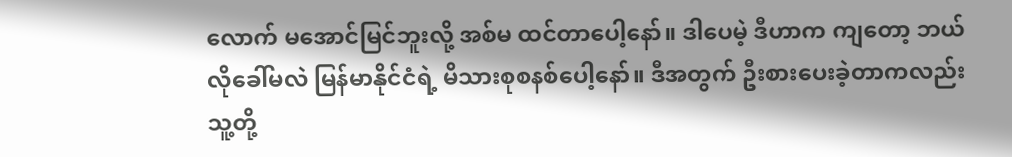လောက် မအောင်မြင်ဘူးလို့ အစ်မ ထင်တာပေါ့နော်။ ဒါပေမဲ့ ဒီဟာက ကျတော့ ဘယ်လိုခေါ်မလဲ မြန်မာနိုင်ငံရဲ့ မိသားစုစနစ်ပေါ့နော်။ ဒီအတွက် ဦးစားပေးခဲ့တာကလည်း သူ့တို့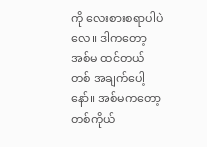ကို လေးစားစရာပါပဲလေ။ ဒါကတော့ အစ်မ ထင်တယ် တစ် အချက်ပေါ့နော်။ အစ်မကတော့ တစ်ကိုယ်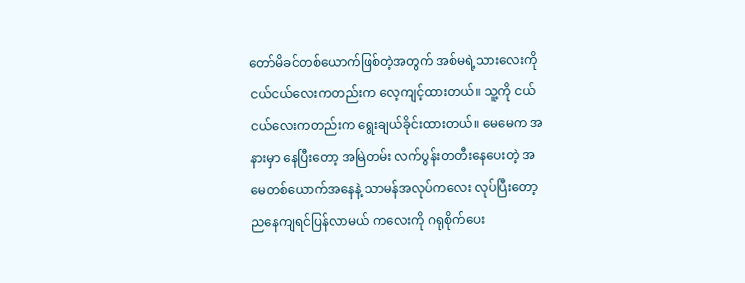တော်မိခင်တစ်ယောက်ဖြစ်တဲ့အတွက် အစ်မရဲ့သားလေးကို ငယ်ငယ်လေးကတည်းက လေ့ကျင့်ထားတယ်။ သူ့ကို ငယ်ငယ်လေးကတည်းက ရွေးချယ်ခိုင်းထားတယ်။ မေမေက အနားမှာ နေပြီးတော့ အမြဲတမ်း လက်ပွန်းတတီးနေပေးတဲ့ အမေတစ်ယောက်အနေနဲ့ သာမန်အလုပ်ကလေး လုပ်ပြီးတော့ ညနေကျရင်ပြန်လာမယ် ကလေးကို ဂရုစိုက်ပေး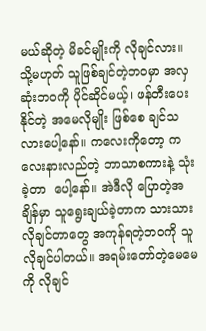မယ်ဆိုတဲ့ မိခင်မျိုးကို လိုချင်လား။ သို့မဟုတ် သူဖြစ်ချင်တဲ့ဘဝမှာ အလှဆုံးဘဝကို ပိုင်ဆိုင်မယ့်၊ ဖန်တီးပေးနိုင်တဲ့ အမေလိုမျိုး ဖြစ်စေ ချင်သလားပေါ့နော်။ ကလေးကိုတော့ ကလေးနားလည်တဲ့ ဘာသာစကားနဲ့ သုံးခဲ့တာ  ပေါ့နော်။ အဲဒီလို ပြောတဲ့အချိန်မှာ သူရွေးချယ်ခဲ့တာက သားသားလိုချင်တာတွေ အကုန်ရတဲ့ဘဝကို သူ လိုချင်ပါတယ်။ အရမ်းတော်တဲ့မေမေကို လိုချင်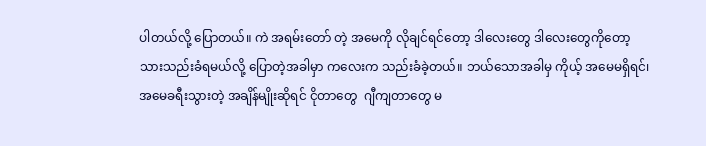ပါတယ်လို့ ပြောတယ်။ ကဲ အရမ်းတော် တဲ့ အမေကို လိုချင်ရင်တော့ ဒါလေးတွေ ဒါလေးတွေကိုတော့ သားသည်းခံရမယ်လို့ ပြောတဲ့အခါမှာ ကလေးက သည်းခံခဲ့တယ်။ ဘယ်သောအခါမှ ကိုယ့် အမေမရှိရင်၊ အမေခရီးသွားတဲ့ အချိန်မျိုးဆိုရင် ငိုတာတွေ  ဂျီကျတာတွေ မ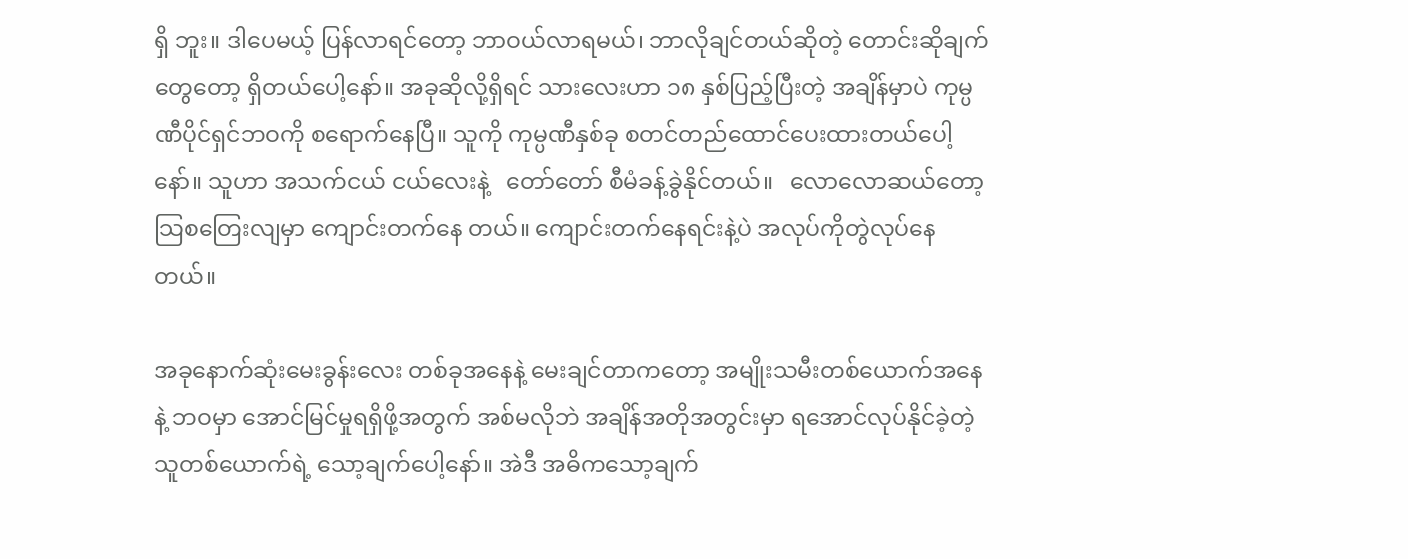ရှိ ဘူး။ ဒါပေမယ့် ပြန်လာရင်တော့ ဘာဝယ်လာရမယ်၊ ဘာလိုချင်တယ်ဆိုတဲ့ တောင်းဆိုချက်တွေတော့ ရှိတယ်ပေါ့နော်။ အခုဆိုလို့ရှိရင် သားလေးဟာ ၁၈ နှစ်ပြည့်ပြီးတဲ့ အချိန်မှာပဲ ကုမ္ပဏီပိုင်ရှင်ဘဝကို စရောက်နေပြီ။ သူကို ကုမ္ပဏီနှစ်ခု စတင်တည်ထောင်ပေးထားတယ်ပေါ့နော်။ သူဟာ အသက်ငယ် ငယ်လေးနဲ့   တော်တော် စီမံခန့်ခွဲနိုင်တယ်။   လောလောဆယ်တော့ သြစတြေးလျမှာ ကျောင်းတက်နေ တယ်။ ကျောင်းတက်နေရင်းနဲ့ပဲ အလုပ်ကိုတွဲလုပ်နေတယ်။

အခုနောက်ဆုံးမေးခွန်းလေး တစ်ခုအနေနဲ့ မေးချင်တာကတော့ အမျိုးသမီးတစ်ယောက်အနေနဲ့ ဘဝမှာ အောင်မြင်မှုရရှိဖို့အတွက် အစ်မလိုဘဲ အချိန်အတိုအတွင်းမှာ ရအောင်လုပ်နိုင်ခဲ့တဲ့သူတစ်ယောက်ရဲ့ သော့ချက်ပေါ့နော်။ အဲဒီ အဓိကသော့ချက်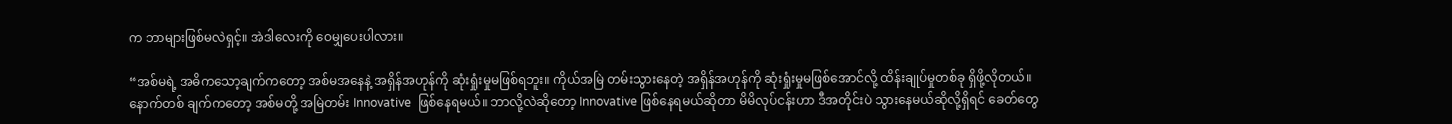က ဘာများဖြစ်မလဲရှင့်။ အဲဒါလေးကို ဝေမျှပေးပါလား။

“အစ်မရဲ့ အဓိကသော့ချက်ကတော့ အစ်မအနေနဲ့ အရှိန်အဟုန်ကို ဆုံးရှုံးမှုမဖြစ်ရဘူး။ ကိုယ်အမြဲ တမ်းသွားနေတဲ့ အရှိန်အဟုန်ကို ဆုံးရှုံးမှုမဖြစ်အောင်လို့ ထိန်းချုပ်မှုတစ်ခု ရှိဖို့လိုတယ်။ နောက်တစ် ချက်ကတော့ အစ်မတို့ အမြဲတမ်း Innovative  ဖြစ်နေရမယ်။ ဘာလို့လဲဆိုတော့ Innovative ဖြစ်နေရမယ်ဆိုတာ မိမိလုပ်ငန်းဟာ ဒီအတိုင်းပဲ သွားနေမယ်ဆိုလို့ရှိရင် ခေတ်တွေ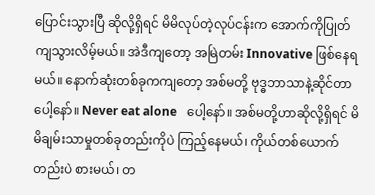ပြောင်းသွားပြီ ဆိုလို့ရှိရင် မိမိလုပ်တဲ့လုပ်ငန်းက အောက်ကိုပြုတ်ကျသွားလိမ့်မယ်။ အဲဒီကျတော့ အမြဲတမ်း Innovative ဖြစ်နေရမယ်။ နောက်ဆုံးတစ်ခုကကျတော့ အစ်မတို့ ဗုဒ္ဓဘာသာနဲ့ဆိုင်တာပေါ့နော်။ Never eat alone   ပေါ့နော်။ အစ်မတို့ဟာဆိုလို့ရှိရင် မိမိချမ်းသာမှုတစ်ခုတည်းကိုပဲ ကြည့်နေမယ်၊ ကိုယ်တစ်ယောက်တည်းပဲ စားမယ်၊ တ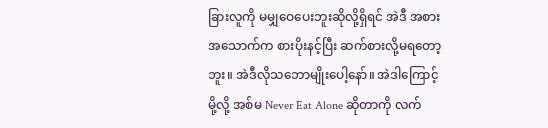ခြားလူကို မမျှဝေပေးဘူးဆိုလို့ရှိရင် အဲဒီ အစားအသောက်က စားပိုးနင့်ပြီး ဆက်စားလို့မရတော့ဘူး။ အဲဒီလိုသဘောမျိုးပေါ့နော်။ အဲဒါကြောင့်မို့လို့ အစ်မ Never Eat Alone ဆိုတာကို လက်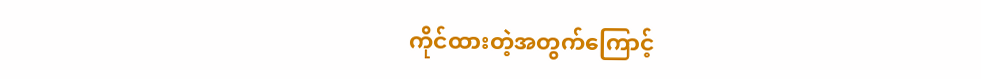ကိုင်ထားတဲ့အတွက်ကြောင့်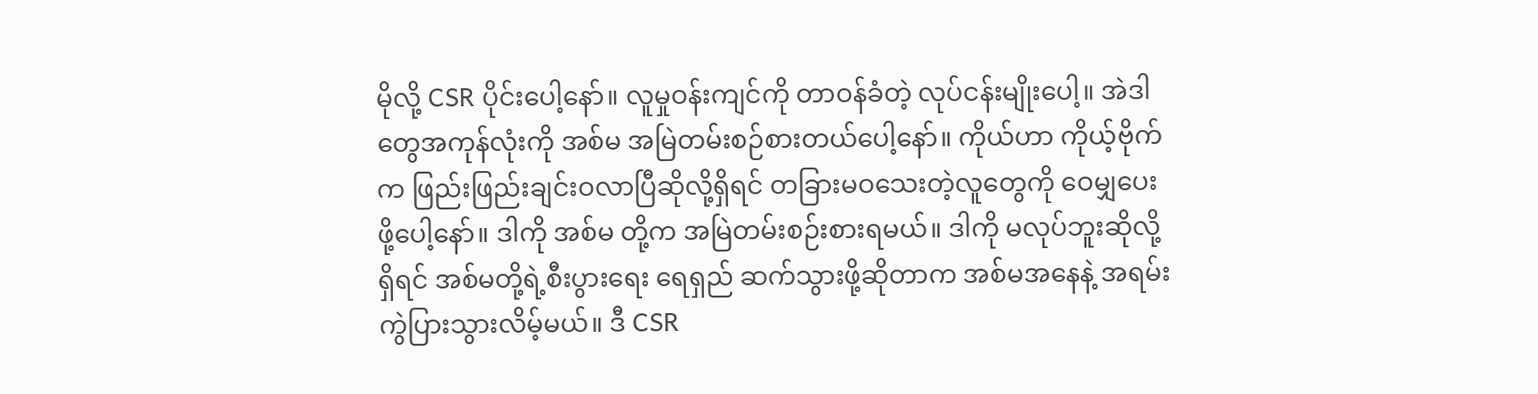မိုလို့ CSR ပိုင်းပေါ့နော်။ လူမှုဝန်းကျင်ကို တာဝန်ခံတဲ့ လုပ်ငန်းမျိုးပေါ့။ အဲဒါတွေအကုန်လုံးကို အစ်မ အမြဲတမ်းစဉ်စားတယ်ပေါ့နော်။ ကိုယ်ဟာ ကိုယ့်ဗိုက်က ဖြည်းဖြည်းချင်းဝလာပြီဆိုလို့ရှိရင် တခြားမဝသေးတဲ့လူတွေကို ဝေမျှပေးဖို့ပေါ့နော်။ ဒါကို အစ်မ တို့က အမြဲတမ်းစဉ်းစားရမယ်။ ဒါကို မလုပ်ဘူးဆိုလို့ရှိရင် အစ်မတို့ရဲ့စီးပွားရေး ရေရှည် ဆက်သွားဖို့ဆိုတာက အစ်မအနေနဲ့ အရမ်းကွဲပြားသွားလိမ့်မယ်။ ဒီ CSR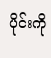ပိုင်းကို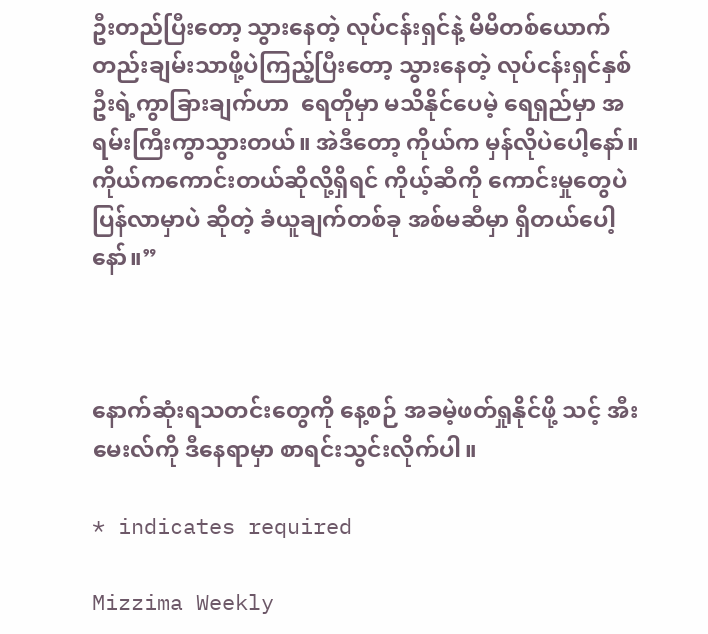ဦးတည်ပြီးတော့ သွားနေတဲ့ လုပ်ငန်းရှင်နဲ့ မိမိတစ်ယောက်တည်းချမ်းသာဖို့ပဲကြည့်ပြီးတော့ သွားနေတဲ့ လုပ်ငန်းရှင်နှစ် ဦးရဲ့ကွာခြားချက်ဟာ  ရေတိုမှာ မသိနိုင်ပေမဲ့ ရေရှည်မှာ အရမ်းကြီးကွာသွားတယ်။ အဲဒီတော့ ကိုယ်က မှန်လိုပဲပေါ့နော်။ ကိုယ်ကကောင်းတယ်ဆိုလို့ရှိရင် ကိုယ့်ဆီကို ကောင်းမှုတွေပဲ ပြန်လာမှာပဲ ဆိုတဲ့ ခံယူချက်တစ်ခု အစ်မဆီမှာ ရှိတယ်ပေါ့နော်။”



နောက်ဆုံးရသတင်းတွေကို နေ့စဉ် အခမဲ့ဖတ်ရှုနိုင်ဖို့ သင့် အီးမေးလ်ကို ဒီနေရာမှာ စာရင်းသွင်းလိုက်ပါ။

* indicates required

Mizzima Weekly